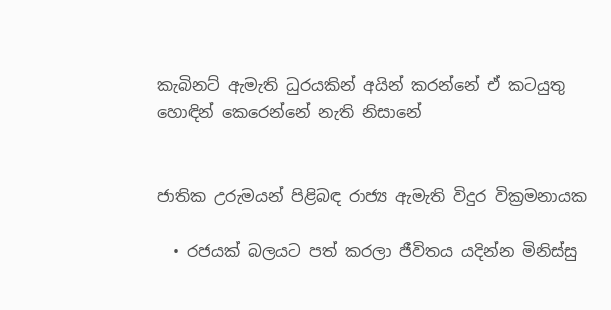කැබිනට් ඇමැති ධුරයකින් අයින් කරන්නේ ඒ කටයුතු හොඳින් කෙරෙන්නේ නැති නිසානේ


ජාතික උරුමයන් පිළිබඳ රාජ්‍ය ඇමැති විදුර වික්‍රමනායක

  • රජයක් බලයට පත් කරලා ජීවිතය යදින්න මිනිස්සු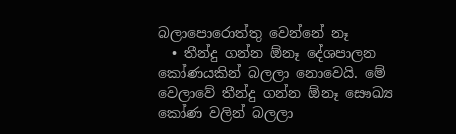බලාපොරොත්තු වෙන්නේ නෑ
  • තීන්දු ගන්න ඕනෑ දේශපාලන කෝණයකින් බලලා නොවෙයි. මේ වෙලාවේ තීන්දු ගන්න ඕනෑ සෞඛ්‍ය කෝණ වලින් බලලා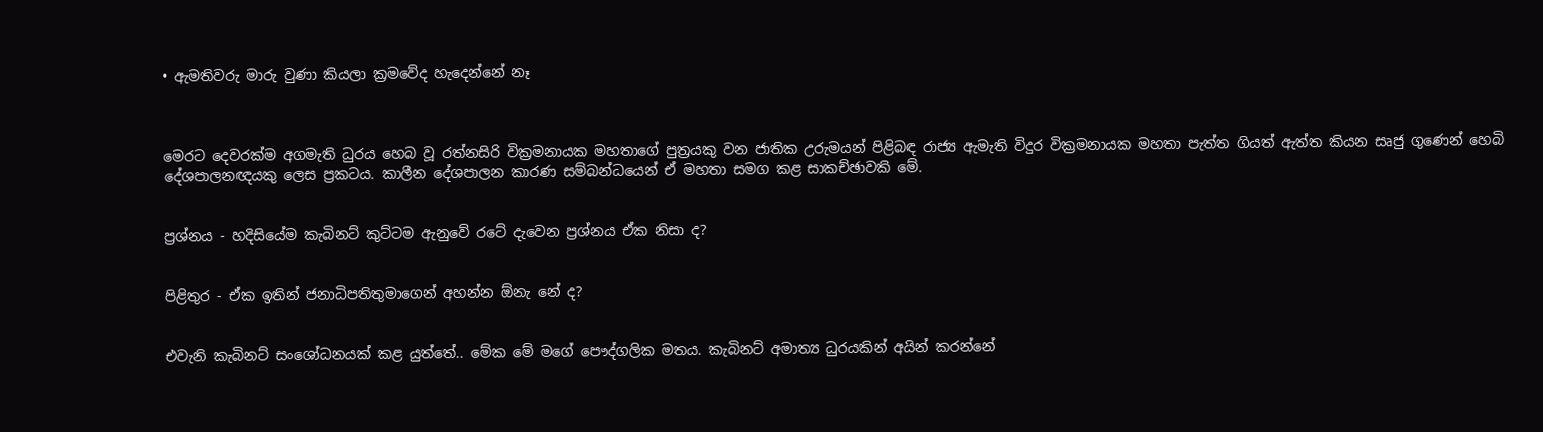• ඇමතිවරු මාරු වුණා කියලා ක්‍රමවේද හැදෙන්නේ නෑ



මෙරට දෙවරක්ම අගමැති ධුරය හෙබ වූ රත්නසිරි වික්‍රමනායක මහතාගේ පුත්‍රයකු වන ජාතික උරුමයන් පිළිබඳ රාජ්‍ය ඇමැති විදුර වික්‍රමනායක මහතා පැත්ත ගියත් ඇත්ත කියන සෘජු ගුණෙන් හෙබි දේශපාලනඥයකු ලෙස ප්‍රකටය. කාලීන දේශපාලන කාරණ සම්බන්ධයෙන් ඒ මහතා සමග කළ සාකච්ඡාවකි මේ.


ප්‍රශ්නය - හදිසියේම කැබිනට් කුට්ටම ඇනුවේ රටේ දැවෙන ප්‍රශ්නය ඒක නිසා ද?


පිළිතුර - ඒක ඉතින් ජනාධිපතිතුමාගෙන් අහන්න ඕනැ නේ ද?


එවැනි කැබිනට් සංශෝධනයක් කළ යුත්තේ.. මේක මේ මගේ පෞද්ගලික මතය. කැබිනට් අමාත්‍ය ධුරයකින් අයින් කරන්නේ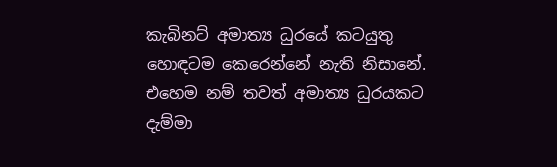කැබිනට් අමාත්‍ය ධුරයේ කටයුතු හොඳටම කෙරෙන්නේ නැති නිසානේ. එහෙම නම් තවත් අමාත්‍ය ධුරයකට දැම්මා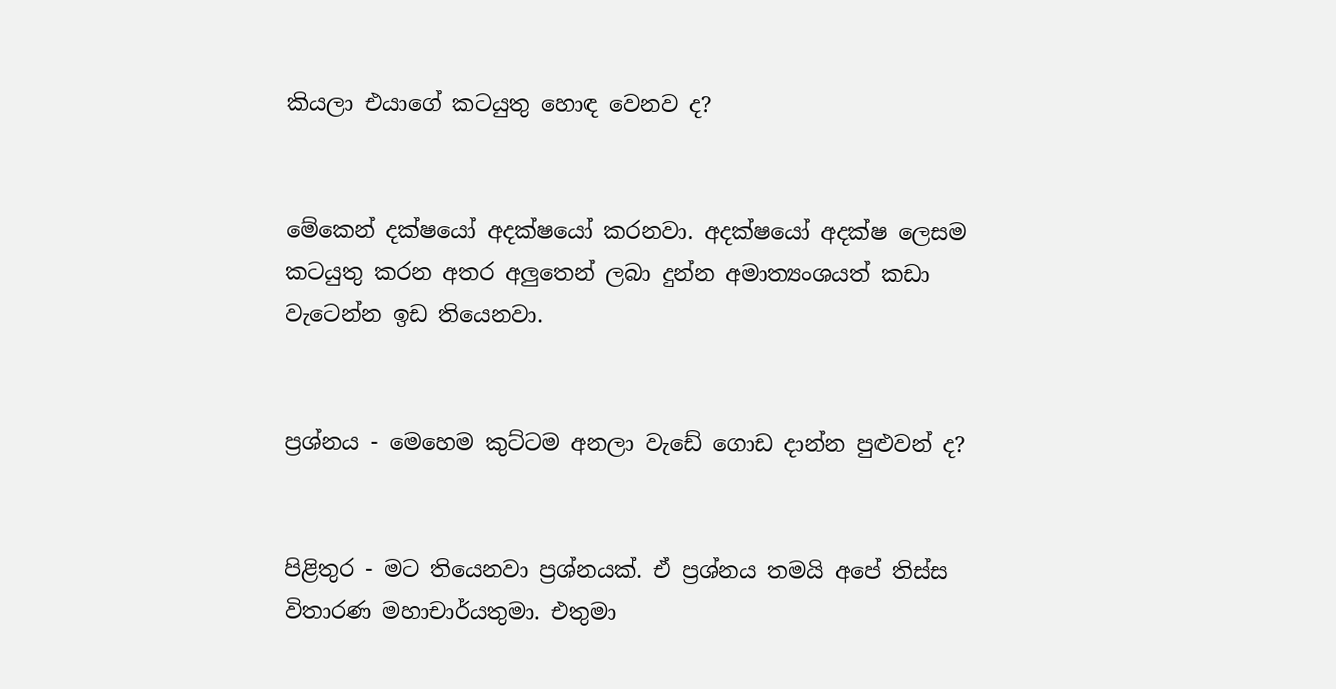කියලා එයාගේ කටයුතු හොඳ වෙනව ද?


මේකෙන් දක්ෂයෝ අදක්ෂයෝ කරනවා. අදක්ෂයෝ අදක්ෂ ලෙසම කටයුතු කරන අතර අලුතෙන් ලබා දුන්න අමාත්‍යංශයත් කඩා වැටෙන්න ඉඩ තියෙනවා.


ප්‍රශ්නය - මෙහෙම කුට්ටම අනලා වැඩේ ගොඩ දාන්න පුළුවන් ද?


පිළිතුර - මට තියෙනවා ප්‍රශ්නයක්. ඒ ප්‍රශ්නය තමයි අපේ තිස්ස විතාරණ මහාචාර්යතුමා. එතුමා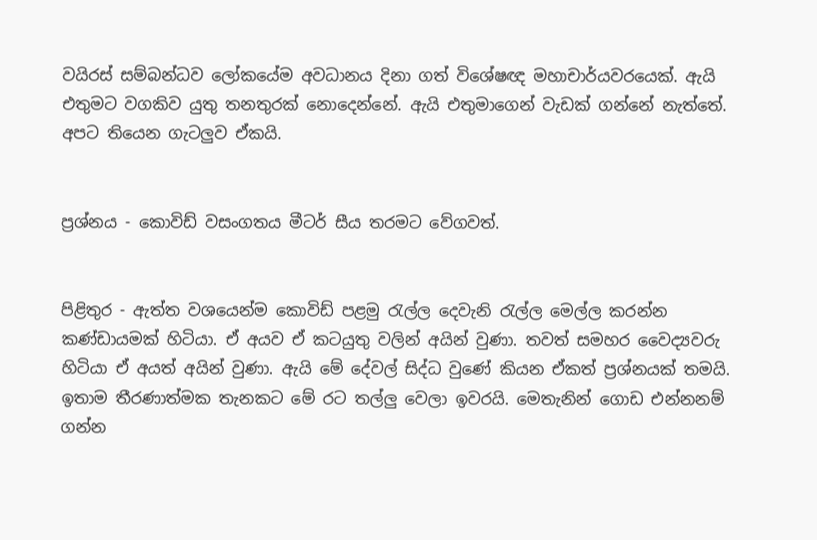වයිරස් සම්බන්ධව ලෝකයේම අවධානය දිනා ගත් විශේෂඥ මහාචාර්යවරයෙක්. ඇයි එතුමට වගකිව යුතු තනතුරක් නොදෙන්නේ. ඇයි එතුමාගෙන් වැඩක් ගන්නේ නැත්තේ. අපට තියෙන ගැටලුව ඒකයි.


ප්‍රශ්නය - කොවිඩ් වසංගතය මීටර් සීය තරමට වේගවත්.


පිළිතුර - ඇත්ත වශයෙන්ම කොවිඩ් පළමු රැල්ල දෙවැනි රැල්ල මෙල්ල කරන්න කණ්ඩායමක් හිටියා. ඒ අයව ඒ කටයුතු වලින් අයින් වුණා. තවත් සමහර වෛද්‍යවරු හිටියා ඒ අයත් අයින් වුණා. ඇයි මේ දේවල් සිද්ධ වුණේ කියන ඒකත් ප්‍රශ්නයක් තමයි. ඉතාම තීරණාත්මක තැනකට මේ රට තල්ලු වෙලා ඉවරයි. මෙතැනින් ගොඩ එන්නනම් ගන්න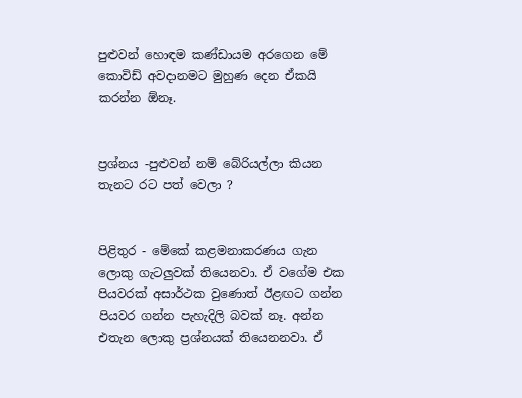පුළුවන් හොඳම කණ්ඩායම අරගෙන මේ කොවිඩ් අවදානමට මුහුණ දෙන ඒකයි කරන්න ඕනෑ.


ප්‍රශ්නය -පුළුවන් නම් බේරියල්ලා කියන තැනට රට පත් වෙලා ?


පිළිතුර - මේකේ කළමනාකරණය ගැන ලොකු ගැටලුවක් තියෙනවා. ඒ වගේම එක පියවරක් අසාර්ථක වුණොත් ඊළඟට ගන්න පියවර ගන්න පැහැදිලි බවක් නෑ. අන්න එතැන ලොකු ප්‍රශ්නයක් තියෙනනවා. ඒ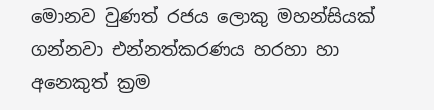මොනව වුණත් රජය ලොකු මහන්සියක් ගන්නවා එන්නත්කරණය හරහා හා අනෙකුත් ක්‍රම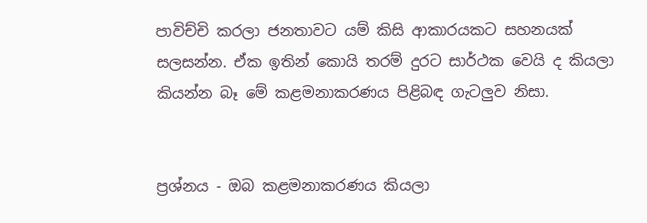පාවිච්චි කරලා ජනතාවට යම් කිසි ආකාරයකට සහනයක් සලසන්න. ඒක ඉතින් කොයි තරම් දුරට සාර්ථක වෙයි ද කියලා කියන්න බෑ මේ කළමනාකරණය පිළිබඳ ගැටලුව නිසා.


ප්‍රශ්නය - ඔබ කළමනාකරණය කියලා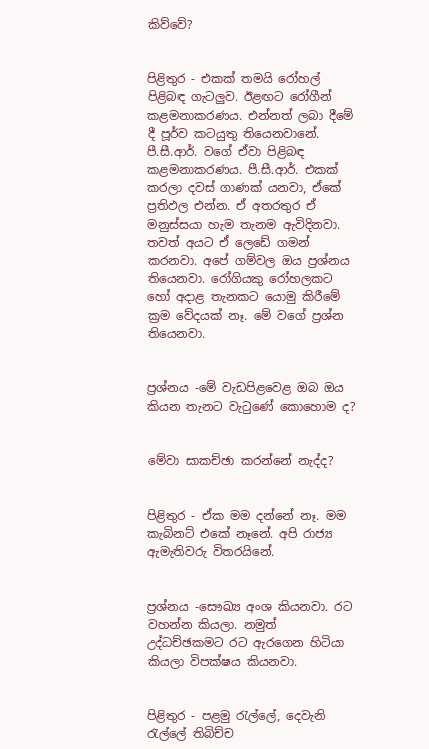කිව්වේ?


පිළිතුර - එකක් තමයි රෝහල් පිළිබඳ ගැටලුව. ඊළඟට රෝගීන් කළමනාකරණය. එන්නත් ලබා දීමේ දී පූර්ව කටයුතු තියෙනවානේ. පී.සී.ආර්. වගේ ඒවා පිළිබඳ කළමනාකරණය. පී.සී.ආර්. එකක් කරලා දවස් ගාණක් යනවා, ඒකේ ප්‍රතිඵල එන්න. ඒ අතරතුර ඒ මනුස්සයා හැම තැනම ඇවිදිනවා. තවත් අයට ඒ ලෙඩේ ගමන් කරනවා. අපේ ගම්වල ඔය ප්‍රශ්නය තියෙනවා. රෝගියකු රෝහලකට හෝ අදාළ තැනකට යොමු කිරීමේ ක්‍රම වේදයක් නෑ. මේ වගේ ප්‍රශ්න තියෙනවා.


ප්‍රශ්නය -මේ වැඩපිළවෙළ ඔබ ඔය කියන තැනට වැටුණේ කොහොම ද?


මේවා සාකච්ඡා කරන්නේ නැද්ද?


පිළිතුර - ඒක මම දන්නේ නෑ. මම කැබිනට් එකේ නෑනේ. අපි රාජ්‍ය ඇමැතිවරු විතරයිනේ.


ප්‍රශ්නය -සෞඛ්‍ය අංශ කියනවා. රට වහන්න කියලා. නමුත් උද්ධච්ඡකමට රට ඇරගෙන හිටියා කියලා විපක්ෂය කියනවා.


පිළිතුර - පළමු රැල්ලේ, දෙවැනි රැල්ලේ තිබිච්ච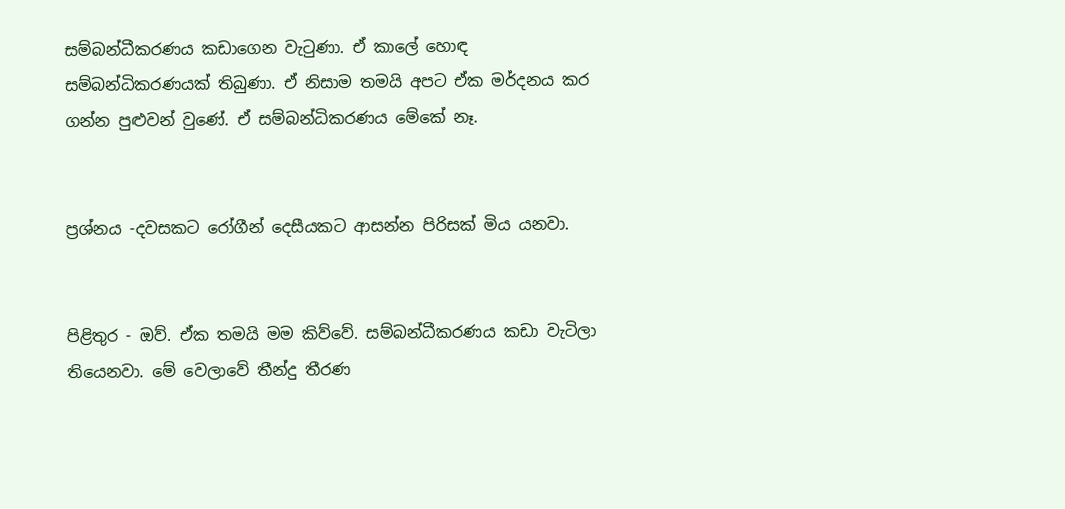සම්බන්ධීකරණය කඩාගෙන වැටුණා. ඒ කාලේ හොඳ සම්බන්ධිකරණයක් තිබුණා. ඒ නිසාම තමයි අපට ඒක මර්දනය කර ගන්න පුළුවන් වුණේ. ඒ සම්බන්ධිකරණය මේකේ නෑ.


ප්‍රශ්නය -දවසකට රෝගීන් දෙසීයකට ආසන්න පිරිසක් මිය යනවා.


පිළිතුර - ඔව්. ඒක තමයි මම කිව්වේ. සම්බන්ධීකරණය කඩා වැටිලා තියෙනවා. මේ වෙලාවේ තීන්දු තීරණ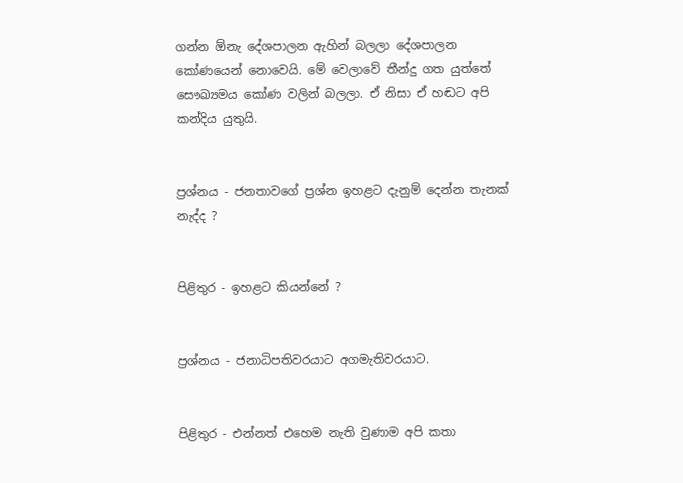ගන්න ඕනැ දේශපාලන ඇහින් බලලා දේශපාලන කෝණයෙන් නොවෙයි. මේ වෙලාවේ තීන්දු ගත යුත්තේ සෞඛ්‍යමය කෝණ වලින් බලලා. ඒ නිසා ඒ හඬට අපි කන්දිය යුතුයි.


ප්‍රශ්නය - ජනතාවගේ ප්‍රශ්න ඉහළට දැනුම් දෙන්න තැනක් නැද්ද ?


පිළිතුර - ඉහළට කියන්නේ ?


ප්‍රශ්නය - ජනාධිපතිවරයාට අගමැතිවරයාට.


පිළිතුර - එන්නත් එහෙම නැති වුණාම අපි කතා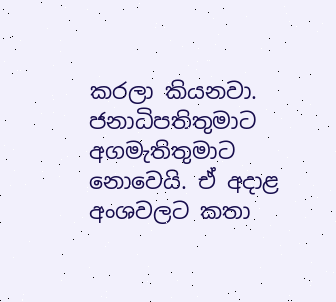කරලා කියනවා. ජනාධිපතිතුමාට අගමැතිතුමාට නොවෙයි. ඒ අදාළ අංශවලට කතා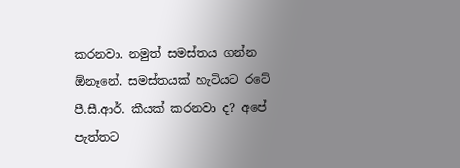කරනවා. නමුත් සමස්තය ගන්න ඕනෑනේ. සමස්තයක් හැටියට රටේ පී.සී.ආර්. කීයක් කරනවා ද? අපේ පැත්තට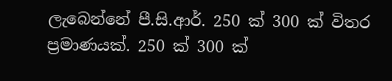ලැබෙන්නේ පී.සි.ආර්. 250 ක් 300 ක් විතර ප්‍රමාණයක්. 250 ක් 300 ක්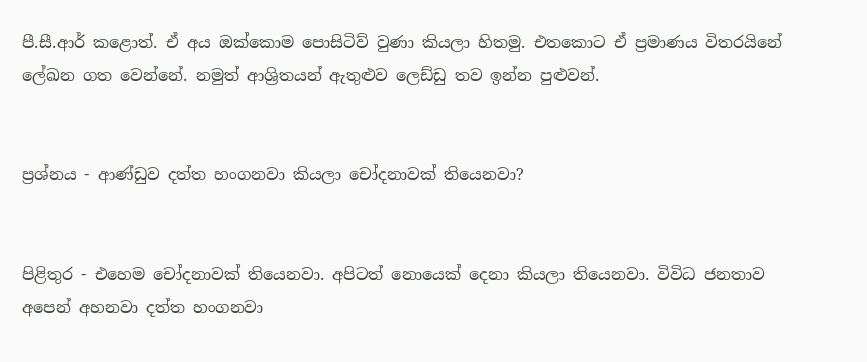පී.සී.ආර් කළොත්. ඒ අය ඔක්කොම පොසිටිව් වුණා කියලා හිතමු. එතකොට ඒ ප්‍රමාණය විතරයිනේ ලේඛන ගත වෙන්නේ. නමුත් ආශ්‍රිතයන් ඇතුළුව ලෙඩ්ඩු තව ඉන්න පුළුවන්.


ප්‍රශ්නය - ආණ්ඩුව දත්ත හංගනවා කියලා චෝදනාවක් තියෙනවා?


පිළිතුර - එහෙම චෝදනාවක් තියෙනවා. අපිටත් නොයෙක් දෙනා කියලා තියෙනවා. විවිධ ජනතාව අපෙන් අහනවා දත්ත හංගනවා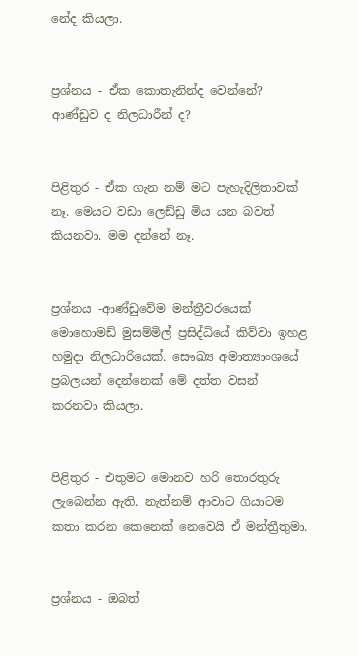නේද කියලා.


ප්‍රශ්නය - ඒක කොතැනින්ද වෙන්නේ? ආණ්ඩුව ද නිලධාරීන් ද?


පිළිතුර - ඒක ගැන නම් මට පැහැදිලිතාවක් නෑ. මෙයට වඩා ලෙඩ්ඩු මිය යන බවත් කියනවා. මම දන්නේ නෑ.


ප්‍රශ්නය -ආණ්ඩුවේම මන්ත්‍රීවරයෙක් මොහොමඩ් මුසම්මිල් ප්‍රසිද්ධියේ කිව්වා ඉහළ හමුදා නිලධාරියෙක්. සෞඛ්‍ය අමාත්‍යාංශයේ ප්‍රබලයන් දෙන්නෙක් මේ දත්ත වසන් කරනවා කියලා.


පිළිතුර - එතුමට මොනව හරි තොරතුරු ලැබෙන්න ඇති. නැත්නම් ආවාට ගියාටම කතා කරන කෙනෙක් නෙවෙයි ඒ මන්ත්‍රීතුමා.


ප්‍රශ්නය - ඔබත්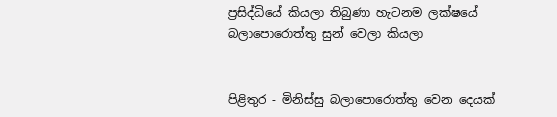ප්‍රසිද්ධියේ කියලා තිබුණා හැටනම ලක්ෂයේ බලාපොරොත්තු සුන් වෙලා කියලා


පිළිතුර - මිනිස්සු බලාපොරොත්තු වෙන දෙයක්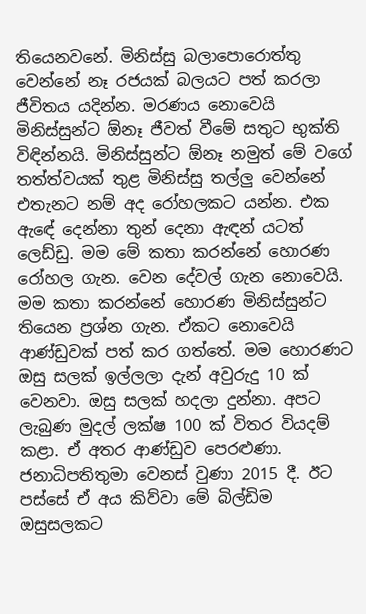තියෙනවනේ. මිනිස්සු බලාපොරොත්තු වෙන්නේ නෑ රජයක් බලයට පත් කරලා ජීවිතය යදින්න. මරණය නොවෙයි මිනිස්සුන්ට ඕනෑ ජීවත් වීමේ සතුට භුක්ති විඳින්නයි. මිනිස්සුන්ට ඕනෑ නමුත් මේ වගේ තත්ත්වයක් තුළ මිනිස්සු තල්ලු වෙන්නේ එතැනට නම් අද රෝහලකට යන්න. එක ඇඳේ දෙන්නා තුන් දෙනා ඇඳන් යටත් ලෙඩ්ඩු. මම මේ කතා කරන්නේ හොරණ රෝහල ගැන. වෙන දේවල් ගැන නොවෙයි. මම කතා කරන්නේ හොරණ මිනිස්සුන්ට තියෙන ප්‍රශ්න ගැන. ඒකට නොවෙයි ආණ්ඩුවක් පත් කර ගත්තේ. මම හොරණට ඔසු සලක් ඉල්ලලා දැන් අවුරුදු 10 ක් වෙනවා. ඔසු සලක් හදලා දුන්නා. අපට ලැබුණ මුදල් ලක්ෂ 100 ක් විතර වියදම් කළා. ඒ අතර ආණ්ඩුව පෙරළුණා. ජනාධිපතිතුමා වෙනස් වුණා 2015 දී. ඊට පස්සේ ඒ අය කිව්වා මේ බිල්ඩිම ඔසුසලකට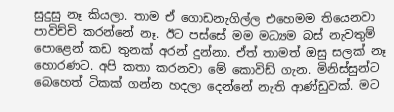සුදුසු නෑ කියලා. තාම ඒ ගොඩනැගිල්ල එහෙමම තියෙනවා පාවිච්චි කරන්නේ නෑ. ඊට පස්සේ මම මධ්‍යම බස් නැවතුම් පොළෙන් කඩ තුනක් අරන් දුන්නා. ඒත් තාමත් ඔසු සලක් නෑ හොරණට. අපි කතා කරනවා මේ කොවිඩ් ගැන. මිනිස්සුන්ට බෙහෙත් ටිකක් ගන්න හදලා දෙන්නේ නැති ආණ්ඩුවක්. මට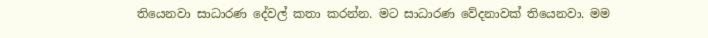තියෙනවා සාධාරණ දේවල් කතා කරන්න. මට සාධාරණ වේදනාවක් තියෙනවා. මම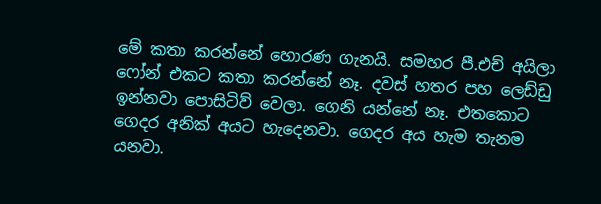මේ කතා කරන්නේ හොරණ ගැනයි. සමහර පී.එච් අයිලා ෆෝන් එකට කතා කරන්නේ නෑ. දවස් හතර පහ ලෙඩ්ඩු ඉන්නවා පොසිටිව් වෙලා. ගෙනි යන්නේ නෑ. එතකොට ගෙදර අනික් අයට හැදෙනවා. ගෙදර අය හැම තැනම යනවා.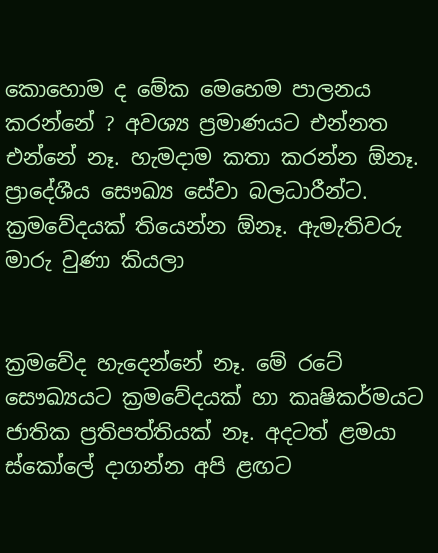කොහොම ද මේක මෙහෙම පාලනය කරන්නේ ? අවශ්‍ය ප්‍රමාණයට එන්නත එන්නේ නෑ. හැමදාම කතා කරන්න ඕනෑ. ප්‍රාදේශීය සෞඛ්‍ය සේවා බලධාරීන්ට. ක්‍රමවේදයක් තියෙන්න ඕනෑ. ඇමැතිවරු මාරු වුණා කියලා


ක්‍රමවේද හැදෙන්නේ නෑ. මේ රටේ සෞඛ්‍යයට ක්‍රමවේදයක් හා කෘෂිකර්මයට ජාතික ප්‍රතිපත්තියක් නෑ. අදටත් ළමයා ස්කෝලේ දාගන්න අපි ළඟට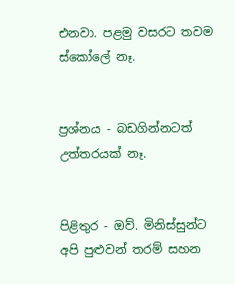එනවා. පළමු වසරට තවම ස්කෝලේ නෑ.


ප්‍රශ්නය - බඩගින්නටත් උත්තරයක් නෑ.


පිළිතුර - ඔව්. මිනිස්සුන්ට අපි පුළුවන් තරම් සහන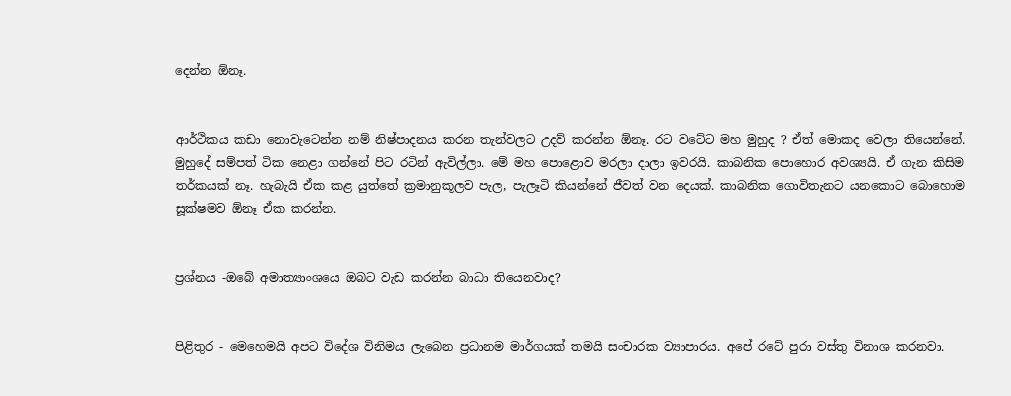දෙන්න ඕනෑ.


ආර්ථිකය කඩා නොවැටෙන්න නම් නිෂ්පාදනය කරන තැන්වලට උදව් කරන්න ඕනෑ. රට වටේට මහ මුහුද ? ඒත් මොකද වෙලා තියෙන්නේ. මුහුදේ සම්පත් ටික නෙළා ගන්නේ පිට රටින් ඇවිල්ලා. මේ මහ පොළොව මරලා දාලා ඉවරයි. කාබනික පොහොර අවශ්‍යයි. ඒ ගැන කිසිම තර්කයක් නෑ. හැබැයි ඒක කළ යුත්තේ ක්‍රමානුකූලව පැල, පැලෑටි කියන්නේ ජීවත් වන දෙයක්. කාබනික ගොවිතැනට යනකොට බොහොම සූක්ෂමව ඕනෑ ඒක කරන්න.


ප්‍රශ්නය -ඔබේ අමාත්‍යාංශයෙ ඔබට වැඩ කරන්න බාධා තියෙනවාද?


පිළිතුර - මෙහෙමයි අපට විදේශ විනිමය ලැබෙන ප්‍රධානම මාර්ගයක් තමයි සංචාරක ව්‍යාපාරය. අපේ රටේ පුරා වස්තු විනාශ කරනවා.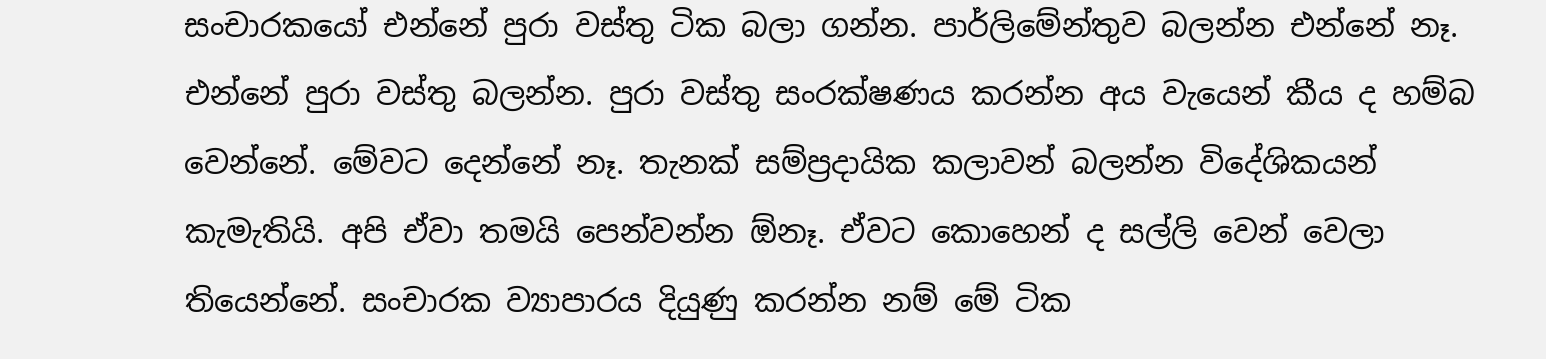සංචාරකයෝ එන්නේ පුරා වස්තු ටික බලා ගන්න. පාර්ලිමේන්තුව බලන්න එන්නේ නෑ. එන්නේ පුරා වස්තු බලන්න. පුරා වස්තු සංරක්ෂණය කරන්න අය වැයෙන් කීය ද හම්බ වෙන්නේ. මේවට දෙන්නේ නෑ. තැනක් සම්ප්‍රදායික කලාවන් බලන්න විදේශිකයන් කැමැතියි. අපි ඒවා තමයි පෙන්වන්න ඕනෑ. ඒවට කොහෙන් ද සල්ලි වෙන් වෙලා තියෙන්නේ. සංචාරක ව්‍යාපාරය දියුණු කරන්න නම් මේ ටික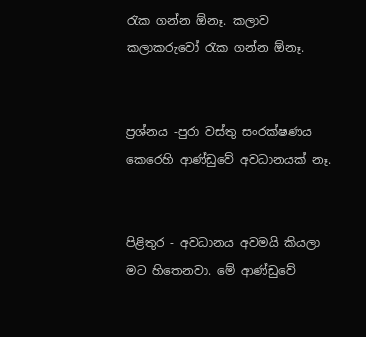රැක ගන්න ඕනෑ. කලාව කලාකරුවෝ රැක ගන්න ඕනෑ.


ප්‍රශ්නය -පුරා වස්තු සංරක්ෂණය කෙරෙහි ආණ්ඩුවේ අවධානයක් නෑ.


පිළිතුර - අවධානය අවමයි කියලා මට හිතෙනවා. මේ ආණ්ඩුවේ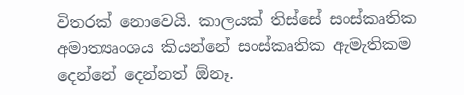විතරක් නොවෙයි. කාලයක් තිස්සේ සංස්කෘතික අමාත්‍යෘංශය කියන්නේ සංස්කෘතික ඇමැතිකම දෙන්නේ දෙන්නත් ඕනෑ.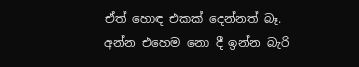ඒත් හොඳ එකක් දෙන්නත් බෑ. අන්න එහෙම නො දී ඉන්න බැරි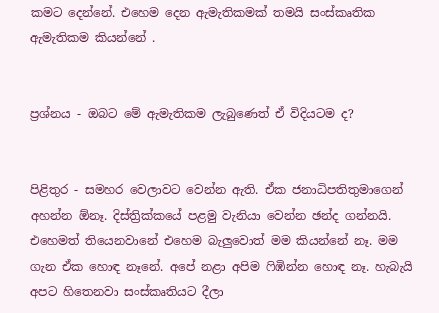කමට දෙන්නේ. එහෙම දෙන ඇමැතිකමක් තමයි සංස්කෘතික ඇමැතිකම කියන්නේ .


ප්‍රශ්නය - ඔබට මේ ඇමැතිකම ලැබුණෙත් ඒ විදියටම ද?


පිළිතුර - සමහර වෙලාවට වෙන්න ඇති. ඒක ජනාධිපතිතුමාගෙන් අහන්න ඕනෑ. දිස්ත්‍රික්කයේ පළමු වැනියා වෙන්න ඡන්ද ගන්නයි. එහෙමත් තියෙනවානේ එහෙම බැලුවොත් මම කියන්නේ නෑ. මම ගැන ඒක හොඳ නෑනේ. අපේ නළා අපිම ෆිඹින්න හොඳ නෑ. හැබැයි අපට හිතෙනවා සංස්කෘතියට දීලා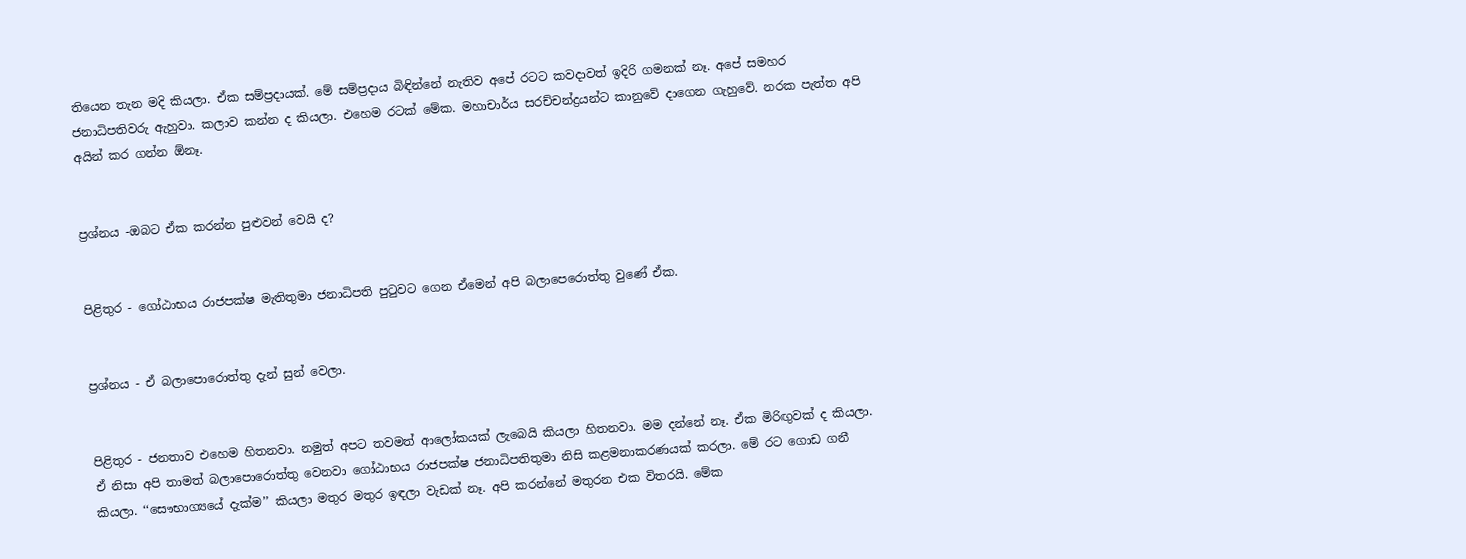තියෙන තැන මදි කියලා. ඒක සම්ප්‍රදායක්. මේ සම්ප්‍රදාය බිඳින්නේ නැතිව අපේ රටට කවදාවත් ඉදිරි ගමනක් නෑ. අපේ සමහර ජනාධිපතිවරු ඇහුවා. කලාව කන්න ද කියලා. එහෙම රටක් මේක. මහාචාර්ය සරච්චන්ද්‍රයන්ට කානුවේ දාගෙන ගැහුවේ. නරක පැත්ත අපි අයින් කර ගන්න ඕනෑ.


ප්‍රශ්නය -ඔබට ඒක කරන්න පුළුවන් වෙයි ද?


පිළිතුර - ගෝඨාභය රාජපක්ෂ මැතිතුමා ජනාධිපති පුටුවට ගෙන ඒමෙන් අපි බලාපෙරොත්තු වුණේ ඒක.


ප්‍රශ්නය - ඒ බලාපොරොත්තු දැන් සුන් වෙලා.


පිළිතුර - ජනතාව එහෙම හිතනවා. නමුත් අපට තවමත් ආලෝකයක් ලැබෙයි කියලා හිතනවා. මම දන්නේ නෑ. ඒක මිරිඟුවක් ද කියලා. ඒ නිසා අපි තාමත් බලාපොරොත්තු වෙනවා ගෝඨාභය රාජපක්ෂ ජනාධිපතිතුමා නිසි කළමනාකරණයක් කරලා. මේ රට ගොඩ ගනී කියලා. ‘‘සෞභාග්‍යයේ දැක්ම’’ කියලා මතුර මතුර ඉඳලා වැඩක් නෑ. අපි කරන්නේ මතුරන එක විතරයි. මේක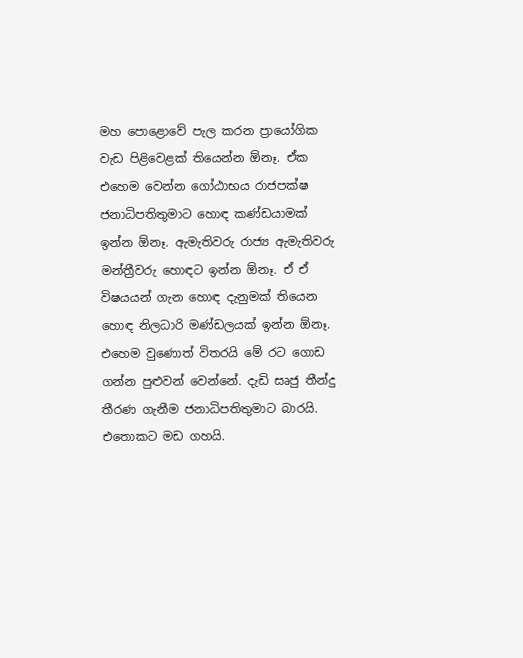මහ පොළොවේ පැල කරන ප්‍රායෝගික වැඩ පිළිවෙළක් තියෙන්න ඕනෑ. ඒක එහෙම වෙන්න ගෝඨාභය රාජපක්ෂ ජනාධිපතිතුමාට හොඳ කණ්ඩයාමක් ඉන්න ඕනෑ. ඇමැතිවරු රාජ්‍ය ඇමැතිවරු මන්ත්‍රීවරු හොඳට ඉන්න ඕනෑ. ඒ ඒ විෂයයන් ගැන හොඳ දැනුමක් තියෙන හොඳ නිලධාරි මණ්ඩලයක් ඉන්න ඕනෑ. එහෙම වුණොත් විතරයි මේ රට ගොඩ ගන්න පුළුවන් වෙන්නේ. දැඩි සෘජු තීන්දු තීරණ ගැනීම ජනාධිපතිතුමාට බාරයි. එතොකට මඩ ගහයි.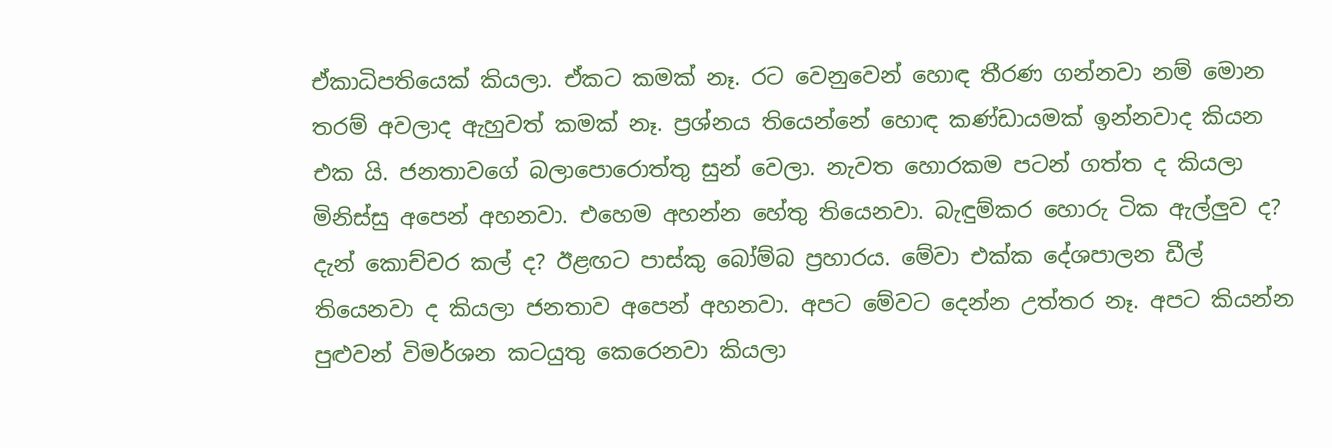ඒකාධිපතියෙක් කියලා. ඒකට කමක් නෑ. රට වෙනුවෙන් හොඳ තීරණ ගන්නවා නම් මොන තරම් අවලාද ඇහුවත් කමක් නෑ. ප්‍රශ්නය තියෙන්නේ හොඳ කණ්ඩායමක් ඉන්නවාද කියන එක යි. ජනතාවගේ බලාපොරොත්තු සුන් වෙලා. නැවත හොරකම පටන් ගත්ත ද කියලා මිනිස්සු අපෙන් අහනවා. එහෙම අහන්න හේතු තියෙනවා. බැඳුම්කර හොරු ටික ඇල්ලුව ද? දැන් කොච්චර කල් ද? ඊළඟට පාස්කු බෝම්බ ප්‍රහාරය. මේවා එක්ක දේශපාලන ඩීල් තියෙනවා ද කියලා ජනතාව අපෙන් අහනවා. අපට මේවට දෙන්න උත්තර නෑ. අපට කියන්න පුළුවන් විමර්ශන කටයුතු කෙරෙනවා කියලා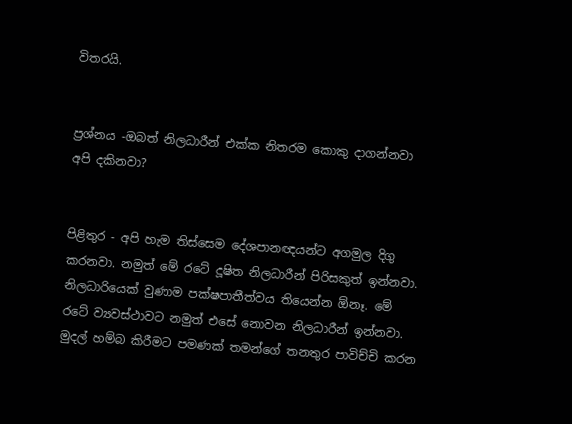විතරයි.


ප්‍රශ්නය -ඔබත් නිලධාරීන් එක්ක නිතරම කොකු දාගන්නවා අපි දකිනවා?


පිළිතුර - අපි හැම තිස්සෙම දේශපානඥයන්ට අගමුල දිගු කරනවා. නමුත් මේ රටේ දූෂිත නිලධාරීන් පිරිසකුත් ඉන්නවා. නිලධාරියෙක් වුණාම පක්ෂපාතීත්වය තියෙන්න ඕනෑ. මේ රටේ ව්‍යවස්ථාවට නමුත් එසේ නොවන නිලධාරීන් ඉන්නවා. මුදල් හම්බ කිරීමට පමණක් තමන්ගේ තනතුර පාවිච්චි කරන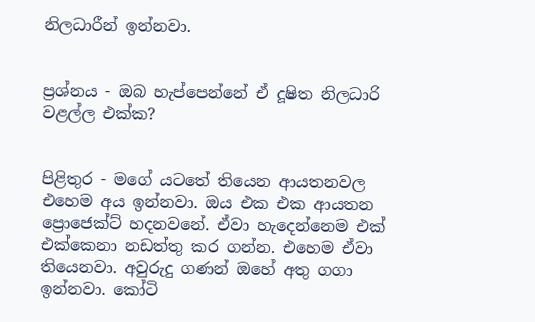නිලධාරීන් ඉන්නවා.


ප්‍රශ්නය - ඔබ හැප්පෙන්නේ ඒ දූෂිත නිලධාරි වළල්ල එක්ක?


පිළිතුර - මගේ යටතේ තියෙන ආයතනවල එහෙම අය ඉන්නවා. ඔය එක එක ආයතන ප්‍රොජෙක්ට් හදනවනේ. ඒවා හැදෙන්නෙම එක් එක්කෙනා නඩත්තු කර ගන්න. එහෙම ඒවා තියෙනවා. අවුරුදු ගණන් ඔහේ අතු ගගා ඉන්නවා. කෝටි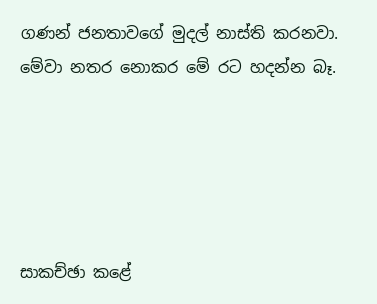ගණන් ජනතාවගේ මුදල් නාස්ති කරනවා. මේවා නතර නොකර මේ රට හදන්න බෑ.





සාකච්ඡා කළේ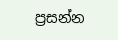ප්‍රසන්න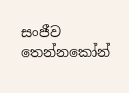සංජීව තෙන්නකෝන්